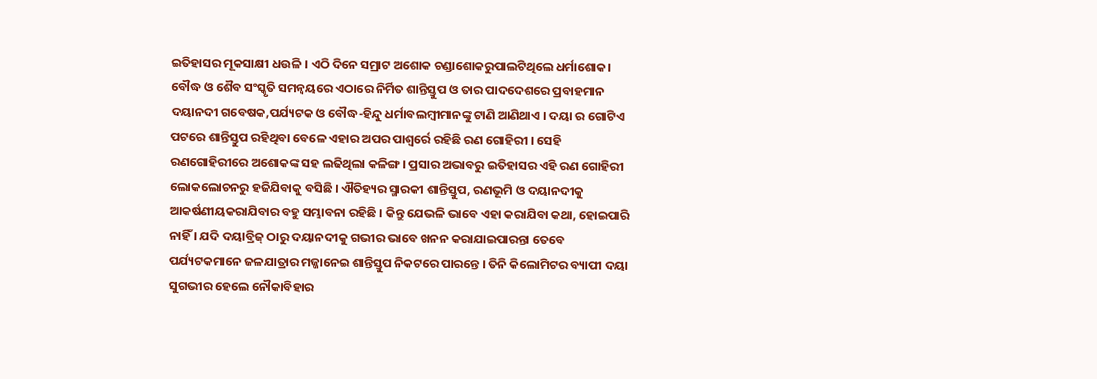ଇତିହାସର ମୂକସାକ୍ଷୀ ଧଉଳି । ଏଠି ଦିନେ ସମ୍ରାଟ ଅଶୋକ ଚଣ୍ଡାଶୋକରୁପାଲଟିଥିଲେ ଧର୍ମାଶୋକ। ବୌଦ୍ଧ ଓ ଶୈବ ସଂସ୍କୃତି ସମନ୍ୱୟରେ ଏଠାରେ ନିର୍ମିତ ଶାନ୍ତିସ୍ତୁପ ଓ ତାର ପାଦଦେଶରେ ପ୍ରବାହମାନ ଦୟାନଦୀ ଗବେଷକ,ପର୍ଯ୍ୟଟକ ଓ ବୌଦ୍ଧ-ହିନ୍ଦୁ ଧର୍ମାବଲମ୍ବୀମାନଙ୍କୁ ଟାଣି ଆଣିଥାଏ । ଦୟା ର ଗୋଟିଏ ପଟରେ ଶାନ୍ତିସ୍ତୁପ ରହିଥିବା ବେଳେ ଏହାର ଅପର ପାଶ୍ୱର୍ରେ ରହିଛି ରଣ ଗୋହିରୀ । ସେହି ରଣଗୋହିରୀରେ ଅଶୋକଙ୍କ ସହ ଲଢିଥିଲା କଳିଙ୍ଗ । ପ୍ରସାର ଅଭାବରୁ ଇତିହାସର ଏହି ରଣ ଗୋହିରୀ
ଲୋକଲୋଚନରୁ ହଜିଯିବାକୁ ବସିଛି । ଐତିହ୍ୟର ସ୍ମାରକୀ ଶାନ୍ତିସ୍ତୁପ, ରଣଭୂମି ଓ ଦୟାନଦୀକୁ ଆକର୍ଷଣୀୟକରାଯିବାର ବହୁ ସମ୍ଭାବନା ରହିଛି । କିନ୍ତୁ ଯେଭଳି ଭାବେ ଏହା କରାଯିବା କଥା, ହୋଇପାରି ନାହିଁ । ଯଦି ଦୟାବ୍ରିଜ୍ ଠାରୁ ଦୟାନଦୀକୁ ଗଭୀର ଭାବେ ଖନନ କରାଯାଇପାରନ୍ତା ତେବେ ପର୍ଯ୍ୟଟକମାନେ ଜଳଯାତ୍ରାର ମଜ୍ଜାନେଇ ଶାନ୍ତିସ୍ତୁପ ନିକଟରେ ପାରନ୍ତେ । ତିନି କିଲୋମିଟର ବ୍ୟାପୀ ଦୟା ସୁଗଭୀର ହେଲେ ନୌକାବିହାର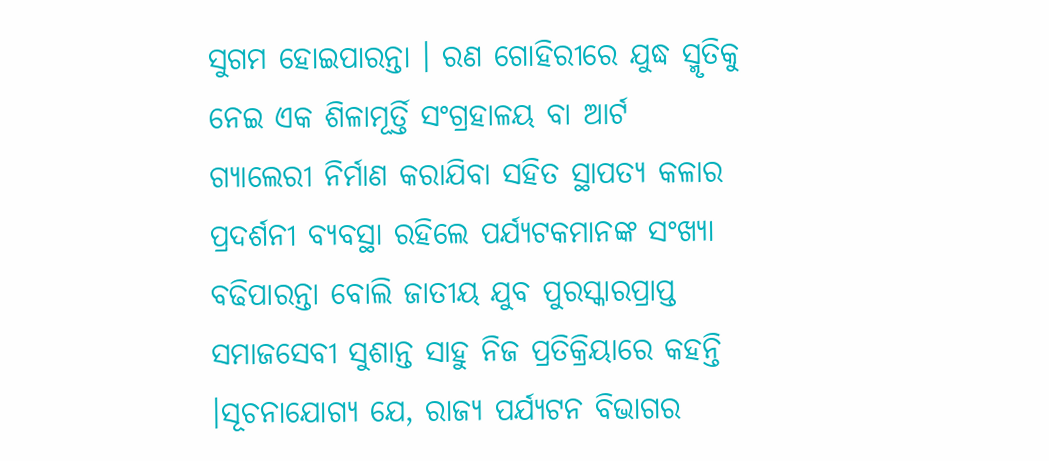ସୁଗମ ହୋଇପାରନ୍ତା । ରଣ ଗୋହିରୀରେ ଯୁଦ୍ଧ ସ୍ମୃତିକୁ ନେଇ ଏକ ଶିଳାମୂର୍ତ୍ତି ସଂଗ୍ରହାଳୟ ବା ଆର୍ଟ ଗ୍ୟାଲେରୀ ନିର୍ମାଣ କରାଯିବା ସହିତ ସ୍ଥାପତ୍ୟ କଳାର ପ୍ରଦର୍ଶନୀ ବ୍ୟବସ୍ଥା ରହିଲେ ପର୍ଯ୍ୟଟକମାନଙ୍କ ସଂଖ୍ୟା ବଢିପାରନ୍ତା ବୋଲି ଜାତୀୟ ଯୁବ ପୁରସ୍କାରପ୍ରାପ୍ତ ସମାଜସେବୀ ସୁଶାନ୍ତ ସାହୁ ନିଜ ପ୍ରତିକ୍ରିୟାରେ କହନ୍ତି ।ସୂଚନାଯୋଗ୍ୟ ଯେ, ରାଜ୍ୟ ପର୍ଯ୍ୟଟନ ବିଭାଗର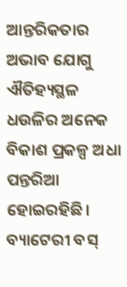ଆନ୍ତରିକତାର ଅଭାବ ଯୋଗୁ ଐତିହ୍ୟସ୍ଥଳ ଧଉଳିର ଅନେକ ବିକାଶ ପ୍ରକଳ୍ପ ଅଧା ପନ୍ତରିଆ ହୋଇରହିଛି। ବ୍ୟାଟେରୀ ବସ୍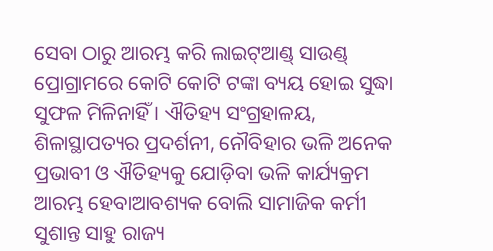ସେବା ଠାରୁ ଆରମ୍ଭ କରି ଲାଇଟ୍ଆଣ୍ଡ୍ ସାଉଣ୍ଡ୍ ପ୍ରୋଗ୍ରାମରେ କୋଟି କୋଟି ଟଙ୍କା ବ୍ୟୟ ହୋଇ ସୁଦ୍ଧା ସୁଫଳ ମିଳିନାହିଁ । ଐତିହ୍ୟ ସଂଗ୍ରହାଳୟ, ଶିଳାସ୍ଥାପତ୍ୟର ପ୍ରଦର୍ଶନୀ, ନୌବିହାର ଭଳି ଅନେକ ପ୍ରଭାବୀ ଓ ଐତିହ୍ୟକୁ ଯୋଡ଼ିବା ଭଳି କାର୍ଯ୍ୟକ୍ରମ ଆରମ୍ଭ ହେବାଆବଶ୍ୟକ ବୋଲି ସାମାଜିକ କର୍ମୀ ସୁଶାନ୍ତ ସାହୁ ରାଜ୍ୟ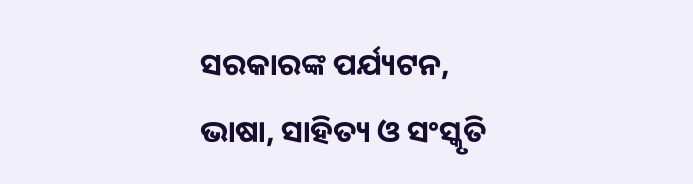ସରକାରଙ୍କ ପର୍ଯ୍ୟଟନ, ଭାଷା, ସାହିତ୍ୟ ଓ ସଂସ୍କୃତି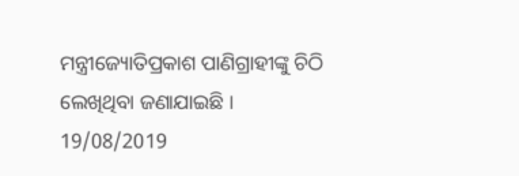ମନ୍ତ୍ରୀଜ୍ୟୋତିପ୍ରକାଶ ପାଣିଗ୍ରାହୀଙ୍କୁ ଚିଠି ଲେଖିଥିବା ଜଣାଯାଇଛି ।
19/08/2019